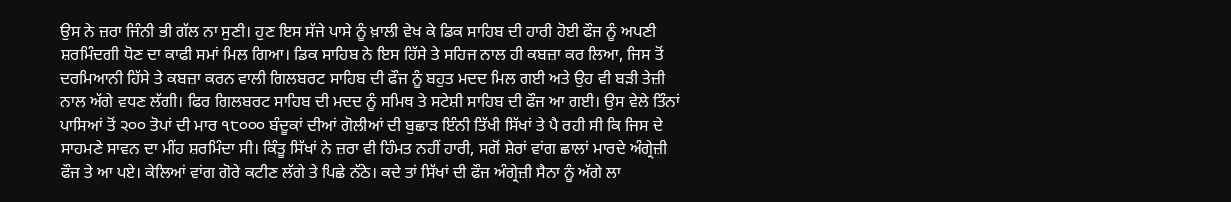ਉਸ ਨੇ ਜ਼ਰਾ ਜਿੰਨੀ ਭੀ ਗੱਲ ਨਾ ਸੁਣੀ। ਹੁਣ ਇਸ ਸੱਜੇ ਪਾਸੇ ਨੂੰ ਖ਼ਾਲੀ ਵੇਖ ਕੇ ਡਿਕ ਸਾਹਿਬ ਦੀ ਹਾਰੀ ਹੋਈ ਫੌਜ ਨੂੰ ਅਪਣੀ ਸ਼ਰਮਿੰਦਗੀ ਧੋਣ ਦਾ ਕਾਫੀ ਸਮਾਂ ਮਿਲ ਗਿਆ। ਡਿਕ ਸਾਹਿਬ ਨੇ ਇਸ ਹਿੱਸੇ ਤੇ ਸਹਿਜ ਨਾਲ ਹੀ ਕਬਜ਼ਾ ਕਰ ਲਿਆ, ਜਿਸ ਤੋਂ ਦਰਮਿਆਨੀ ਹਿੱਸੇ ਤੇ ਕਬਜ਼ਾ ਕਰਨ ਵਾਲੀ ਗਿਲਬਰਟ ਸਾਹਿਬ ਦੀ ਫੌਜ ਨੂੰ ਬਹੁਤ ਮਦਦ ਮਿਲ ਗਈ ਅਤੇ ਉਹ ਵੀ ਬੜੀ ਤੇਜ਼ੀ ਨਾਲ ਅੱਗੇ ਵਧਣ ਲੱਗੀ। ਫਿਰ ਗਿਲਬਰਟ ਸਾਹਿਬ ਦੀ ਮਦਦ ਨੂੰ ਸਮਿਥ ਤੇ ਸਟੇਸ਼ੀ ਸਾਹਿਬ ਦੀ ਫੌਜ ਆ ਗਈ। ਉਸ ਵੇਲੇ ਤਿੰਨਾਂ ਪਾਸਿਆਂ ਤੋਂ ੨੦੦ ਤੋਪਾਂ ਦੀ ਮਾਰ ੧੮੦੦੦ ਬੰਦੂਕਾਂ ਦੀਆਂ ਗੋਲੀਆਂ ਦੀ ਬੁਛਾੜ ਇੰਨੀ ਤਿੱਖੀ ਸਿੱਖਾਂ ਤੇ ਪੈ ਰਹੀ ਸੀ ਕਿ ਜਿਸ ਦੇ ਸਾਹਮਣੇ ਸਾਵਨ ਦਾ ਮੀਂਹ ਸ਼ਰਮਿੰਦਾ ਸੀ। ਕਿੰਤੂ ਸਿੱਖਾਂ ਨੇ ਜ਼ਰਾ ਵੀ ਹਿੰਮਤ ਨਹੀਂ ਹਾਰੀ, ਸਗੋਂ ਸ਼ੇਰਾਂ ਵਾਂਗ ਛਾਲਾਂ ਮਾਰਦੇ ਅੰਗ੍ਰੇਜ਼ੀ ਫੌਜ ਤੇ ਆ ਪਏ। ਕੇਲਿਆਂ ਵਾਂਗ ਗੋਰੇ ਕਟੀਣ ਲੱਗੇ ਤੇ ਪਿਛੇ ਨੱਠੇ। ਕਦੇ ਤਾਂ ਸਿੱਖਾਂ ਦੀ ਫੌਜ ਅੰਗ੍ਰੇਜ਼ੀ ਸੈਨਾ ਨੂੰ ਅੱਗੇ ਲਾ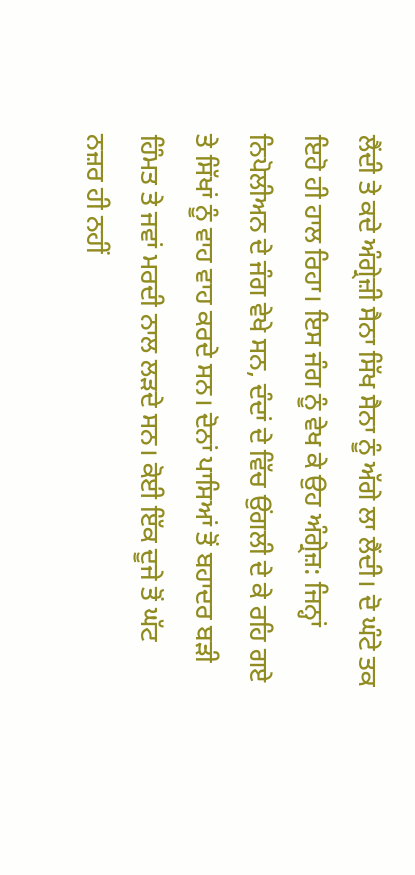ਲੈਂਦੀ ਤੇ ਕਦੇ ਅੰਗ੍ਰੇਜ਼ੀ ਸੈਨਾ ਸਿੱਖ ਸੈਨਾ ਨੂੰ ਅੱਗੇ ਲਾ ਲੈਂਦੀ। ਦੋ ਘੰਟੇ ਤਕ ਇਹੋ ਹੀ ਹਾਲ ਰਿਹਾ। ਇਸ ਜੰਗ ਨੂੰ ਵੇਖ ਕੇ ਉਹ ਅੰਗ੍ਰੇਜ਼: ਜਿਨ੍ਹਾਂ ਨਿਪੋਲੀਅਨ ਦੇ ਜੰਗ ਵੇਖੇ ਸਨ, ਦੰਦਾਂ ਦੇ ਵਿੱਚ ਉਂਗਲੀ ਦੇ ਕੇ ਰਹਿ ਗਏ ਤੇ ਸਿੱਖਾਂ ਨੂੰ ਵਾਹ ਵਾਹ ਕਰਦੇ ਸਨ। ਦੋਨਾਂ ਪਾਸਿਆਂ ਤੋਂ ਬਹਾਦਰ ਬੜੀ ਹਿੰਮਤ ਤੇ ਜਵਾਂ ਮਰਦੀ ਨਾਲ ਲੜਦੇ ਸਨ। ਕੋਈ ਇੱਕ ਦੂਜੇ ਤੋਂ ਘੱਟ ਨਜ਼ਰ ਹੀ ਨਹੀਂ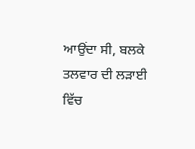ਆਉਂਦਾ ਸੀ, ਬਲਕੇ ਤਲਵਾਰ ਦੀ ਲੜਾਈ ਵਿੱਚ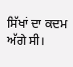ਸਿੱਖਾਂ ਦਾ ਕਦਮ ਅੱਗੇ ਸੀ।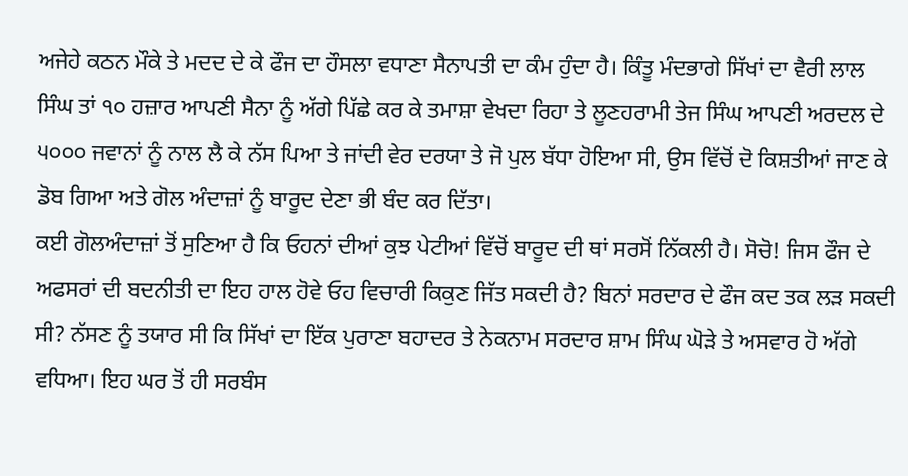ਅਜੇਹੇ ਕਠਨ ਮੌਕੇ ਤੇ ਮਦਦ ਦੇ ਕੇ ਫੌਜ ਦਾ ਹੌਸਲਾ ਵਧਾਣਾ ਸੈਨਾਪਤੀ ਦਾ ਕੰਮ ਹੁੰਦਾ ਹੈ। ਕਿੰਤੂ ਮੰਦਭਾਗੇ ਸਿੱਖਾਂ ਦਾ ਵੈਰੀ ਲਾਲ ਸਿੰਘ ਤਾਂ ੧੦ ਹਜ਼ਾਰ ਆਪਣੀ ਸੈਨਾ ਨੂੰ ਅੱਗੇ ਪਿੱਛੇ ਕਰ ਕੇ ਤਮਾਸ਼ਾ ਵੇਖਦਾ ਰਿਹਾ ਤੇ ਲੂਣਹਰਾਮੀ ਤੇਜ ਸਿੰਘ ਆਪਣੀ ਅਰਦਲ ਦੇ ੫੦੦੦ ਜਵਾਨਾਂ ਨੂੰ ਨਾਲ ਲੈ ਕੇ ਨੱਸ ਪਿਆ ਤੇ ਜਾਂਦੀ ਵੇਰ ਦਰਯਾ ਤੇ ਜੋ ਪੁਲ ਬੱਧਾ ਹੋਇਆ ਸੀ, ਉਸ ਵਿੱਚੋਂ ਦੋ ਕਿਸ਼ਤੀਆਂ ਜਾਣ ਕੇ ਡੋਬ ਗਿਆ ਅਤੇ ਗੋਲ ਅੰਦਾਜ਼ਾਂ ਨੂੰ ਬਾਰੂਦ ਦੇਣਾ ਭੀ ਬੰਦ ਕਰ ਦਿੱਤਾ।
ਕਈ ਗੋਲਅੰਦਾਜ਼ਾਂ ਤੋਂ ਸੁਣਿਆ ਹੈ ਕਿ ਓਹਨਾਂ ਦੀਆਂ ਕੁਝ ਪੇਟੀਆਂ ਵਿੱਚੋਂ ਬਾਰੂਦ ਦੀ ਥਾਂ ਸਰਸੋਂ ਨਿੱਕਲੀ ਹੈ। ਸੋਚੋ! ਜਿਸ ਫੌਜ ਦੇ ਅਫਸਰਾਂ ਦੀ ਬਦਨੀਤੀ ਦਾ ਇਹ ਹਾਲ ਹੋਵੇ ਓਹ ਵਿਚਾਰੀ ਕਿਕੁਣ ਜਿੱਤ ਸਕਦੀ ਹੈ? ਬਿਨਾਂ ਸਰਦਾਰ ਦੇ ਫੌਜ ਕਦ ਤਕ ਲੜ ਸਕਦੀ ਸੀ? ਨੱਸਣ ਨੂੰ ਤਯਾਰ ਸੀ ਕਿ ਸਿੱਖਾਂ ਦਾ ਇੱਕ ਪੁਰਾਣਾ ਬਹਾਦਰ ਤੇ ਨੇਕਨਾਮ ਸਰਦਾਰ ਸ਼ਾਮ ਸਿੰਘ ਘੋੜੇ ਤੇ ਅਸਵਾਰ ਹੋ ਅੱਗੇ ਵਧਿਆ। ਇਹ ਘਰ ਤੋਂ ਹੀ ਸਰਬੰਸ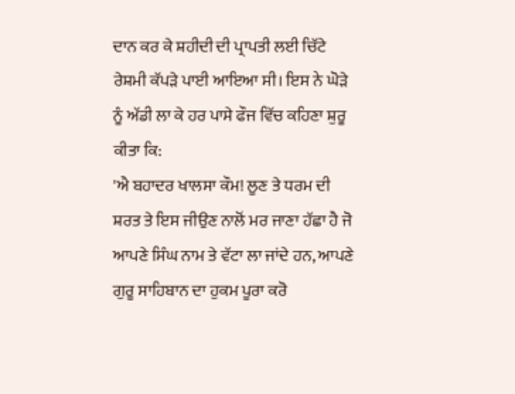ਦਾਨ ਕਰ ਕੇ ਸ਼ਹੀਦੀ ਦੀ ਪ੍ਰਾਪਤੀ ਲਈ ਚਿੱਟੇ ਰੇਸ਼ਮੀ ਕੱਪੜੇ ਪਾਈ ਆਇਆ ਸੀ। ਇਸ ਨੇ ਘੋੜੇ ਨੂੰ ਅੱਡੀ ਲਾ ਕੇ ਹਰ ਪਾਸੇ ਫੌਜ ਵਿੱਚ ਕਹਿਣਾ ਸ਼ੁਰੂ ਕੀਤਾ ਕਿ:
'ਐ ਬਹਾਦਰ ਖਾਲਸਾ ਕੌਮ! ਲੂਣ ਤੇ ਧਰਮ ਦੀ ਸ਼ਰਤ ਤੇ ਇਸ ਜੀਉਣ ਨਾਲੋਂ ਮਰ ਜਾਣਾ ਹੱਛਾ ਹੈ ਜੋ ਆਪਣੇ ਸਿੰਘ ਨਾਮ ਤੇ ਵੱਟਾ ਲਾ ਜਾਂਦੇ ਹਨ, ਆਪਣੇ ਗੁਰੂ ਸਾਹਿਬਾਨ ਦਾ ਹੁਕਮ ਪੂਰਾ ਕਰੋ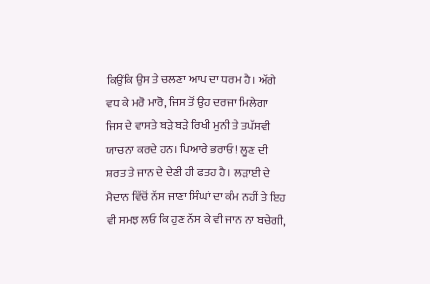ਕਿਉਂਕਿ ਉਸ ਤੇ ਚਲਣਾ ਆਪ ਦਾ ਧਰਮ ਹੈ। ਅੱਗੇ ਵਧ ਕੇ ਮਰੋ ਮਾਰੋ, ਜਿਸ ਤੋਂ ਉਹ ਦਰਜਾ ਮਿਲੇਗਾ ਜਿਸ ਦੇ ਵਾਸਤੇ ਬੜੇ ਬੜੇ ਰਿਖੀ ਮੁਨੀ ਤੇ ਤਪੱਸਵੀ ਯਾਚਨਾ ਕਰਦੇ ਹਨ। ਪਿਆਰੇ ਭਰਾਓ! ਲੂਣ ਦੀ ਸ਼ਰਤ ਤੇ ਜਾਨ ਦੇ ਦੇਣੀ ਹੀ ਫਤਹ ਹੈ। ਲੜਾਈ ਦੇ ਮੈਦਾਨ ਵਿੱਚੋਂ ਨੱਸ ਜਾਣਾ ਸਿੰਘਾਂ ਦਾ ਕੰਮ ਨਹੀਂ ਤੇ ਇਹ ਵੀ ਸਮਝ ਲਓ ਕਿ ਹੁਣ ਨੱਸ ਕੇ ਵੀ ਜਾਨ ਨਾ ਬਚੇਗੀ,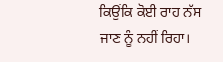ਕਿਉਂਕਿ ਕੋਈ ਰਾਹ ਨੱਸ ਜਾਣ ਨੂੰ ਨਹੀਂ ਰਿਹਾ।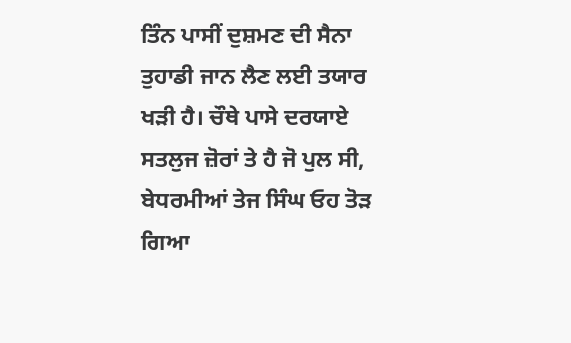ਤਿੰਨ ਪਾਸੀਂ ਦੁਸ਼ਮਣ ਦੀ ਸੈਨਾ ਤੁਹਾਡੀ ਜਾਨ ਲੈਣ ਲਈ ਤਯਾਰ ਖੜੀ ਹੈ। ਚੌਥੇ ਪਾਸੇ ਦਰਯਾਏ ਸਤਲੁਜ ਜ਼ੋਰਾਂ ਤੇ ਹੈ ਜੋ ਪੁਲ ਸੀ, ਬੇਧਰਮੀਆਂ ਤੇਜ ਸਿੰਘ ਓਹ ਤੋੜ ਗਿਆ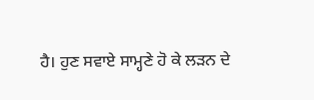ਹੈ। ਹੁਣ ਸਵਾਏ ਸਾਮ੍ਹਣੇ ਹੋ ਕੇ ਲੜਨ ਦੇ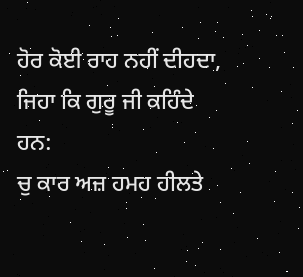ਹੋਰ ਕੋਈ ਰਾਹ ਨਹੀਂ ਦੀਹਦਾ, ਜਿਹਾ ਕਿ ਗੁਰੂ ਜੀ ਕਹਿੰਦੇ ਹਨ:
ਚੁ ਕਾਰ ਅਜ਼ ਹਮਹ ਹੀਲਤੇ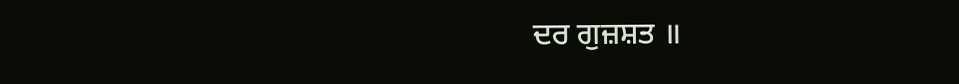ਦਰ ਗੁਜ਼ਸ਼ਤ ॥